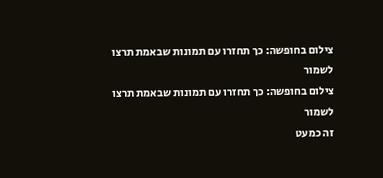צילום בחופשה: כך תחזרו עם תמונות שבאמת תרצו לשמור
צילום בחופשה: כך תחזרו עם תמונות שבאמת תרצו לשמור
זה כמעט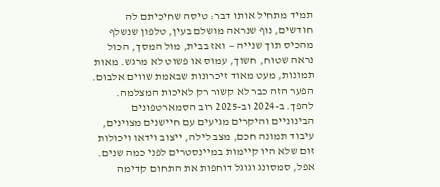תמיד מתחיל אותו דבר: טיסה שחיכיתם לה חודשים, נוף שנראה מושלם בעין, טלפון שנשלף מהכיס תוך שנייה — ואז בבית, מול המסך, הכול נראה שטוח, חשוך, עמוס או פשוט לא מרגש. מאות תמונות, מעט מאוד זיכרונות שבאמת שווים אלבום.
הפער הזה כבר לא קשור רק לאיכות המצלמה. להפך. ב-2024 וב-2025 רוב הסמארטפונים הבינוניים והיקרים מגיעים עם חיישנים מצוינים, עיבוד תמונה חכם, מצב לילה, ייצוב וידאו ויכולות זום שלא היו קיימות במיינסטרים לפני כמה שנים. אפל, סמסונג וגוגל דוחפות את התחום קדימה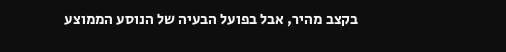בקצב מהיר, אבל בפועל הבעיה של הנוסע הממוצע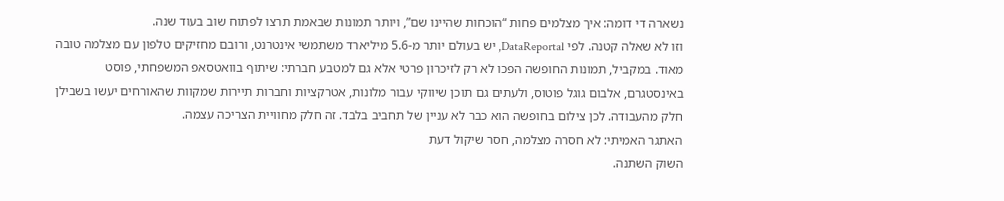נשארה די דומה: איך מצלמים פחות “הוכחות שהיינו שם”, ויותר תמונות שבאמת תרצו לפתוח שוב בעוד שנה.
וזו לא שאלה קטנה. לפי DataReportal, יש בעולם יותר מ-5.6 מיליארד משתמשי אינטרנט, ורובם מחזיקים טלפון עם מצלמה טובה מאוד. במקביל, תמונות החופשה הפכו לא רק לזיכרון פרטי אלא גם למטבע חברתי: שיתוף בוואטסאפ המשפחתי, פוסט באינסטגרם, אלבום גוגל פוטוס, ולעתים גם תוכן שיווקי עבור מלונות, אטרקציות וחברות תיירות שמקוות שהאורחים יעשו בשבילן חלק מהעבודה. לכן צילום בחופשה הוא כבר לא עניין של תחביב בלבד. זה חלק מחוויית הצריכה עצמה.
האתגר האמיתי: לא חסרה מצלמה, חסר שיקול דעת
השוק השתנה.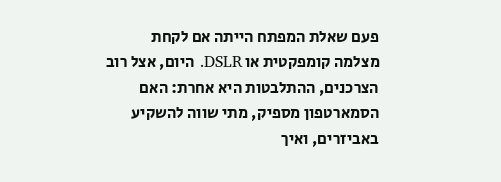פעם שאלת המפתח הייתה אם לקחת מצלמה קומפקטית או DSLR. היום, אצל רוב הצרכנים, ההתלבטות היא אחרת: האם הסמארטפון מספיק, מתי שווה להשקיע באביזרים, ואיך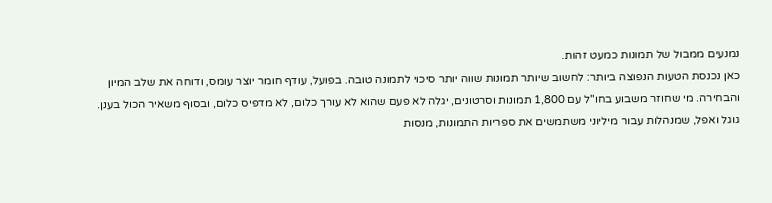נמנעים ממבול של תמונות כמעט זהות.
כאן נכנסת הטעות הנפוצה ביותר: לחשוב שיותר תמונות שווה יותר סיכוי לתמונה טובה. בפועל, עודף חומר יוצר עומס, ודוחה את שלב המיון והבחירה. מי שחוזר משבוע בחו"ל עם 1,800 תמונות וסרטונים, יגלה לא פעם שהוא לא עורך כלום, לא מדפיס כלום, ובסוף משאיר הכול בענן.
גוגל ואפל, שמנהלות עבור מיליוני משתמשים את ספריות התמונות, מנסות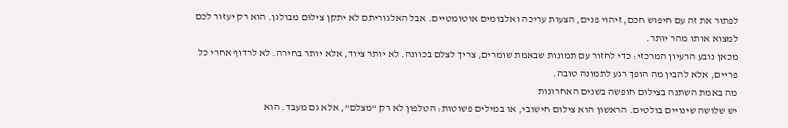לפתור את זה עם חיפוש חכם, זיהוי פנים, הצעות עריכה ואלבומים אוטומטיים. אבל האלגוריתם לא יתקן צילום מבולגן. הוא רק יעזור לכם למצוא אותו מהר יותר.
מכאן נובע הרעיון המרכזי: כדי לחזור עם תמונות שבאמת שומרים, צריך לצלם בכוונה. לא יותר ציוד, אלא יותר בחירה. לא לרדוף אחרי כל פריים, אלא להבין מה הופך רגע לתמונה טובה.
מה באמת השתנה בצילום חופשה בשנים האחרונות
יש שלושה שינויים בולטים. הראשון הוא צילום חישובי, או במילים פשוטות: הטלפון לא רק “מצלם”, אלא גם מעבד. הוא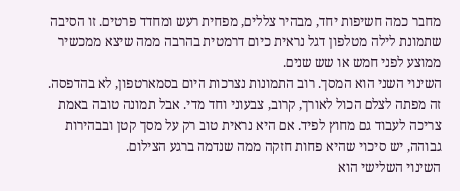מחבר כמה חשיפות יחד, מבהיר צללים, מפחית רעש ומחדד פרטים. זו הסיבה שתמונת לילה מטלפון דגל נראית כיום דרמטית בהרבה ממה שיצא ממכשיר ממוצע לפני חמש או שש שנים.
השינוי השני הוא המסך. רוב התמונות נצרכות היום בסמארטפון, לא בהדפסה. זה מפתה לצלם הכול לאורך, קרוב, צבעוני וחד מדי. אבל תמונה טובה באמת צריכה לעבוד גם מחוץ לפיד. אם היא נראית טוב רק על מסך קטן ובבהירות גבוהה, יש סיכוי שהיא פחות חזקה ממה שנדמה ברגע הצילום.
השינוי השלישי הוא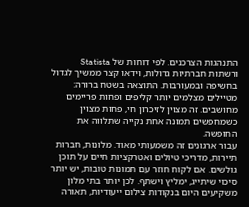התנהגות הצרכנים. לפי דוחות של Statista ורשתות חברתיות גדולות, וידאו קצר ממשיך לגדול בחשיפה ובמעורבות. התוצאה בשטח ברורה: מטיילים מצלמים יותר קליפים ופחות פריימים מחושבים. זה מצוין לזיכרון חי, פחות מצוין כשמחפשים תמונה אחת נקייה שתלווה את החופשה.
עבור ארגונים זה משמעותי מאוד. מלונות, חברות תיירות, מדריכי טיולים ואטרקציות חיים על תוכן גולשים. אם לקוח חוזר עם תמונות טובות, יש יותר סיכוי שיתייג, ימליץ וישתף. לכן יותר בתי מלון משקיעים היום בנקודות צילום ייעודיות, תאורה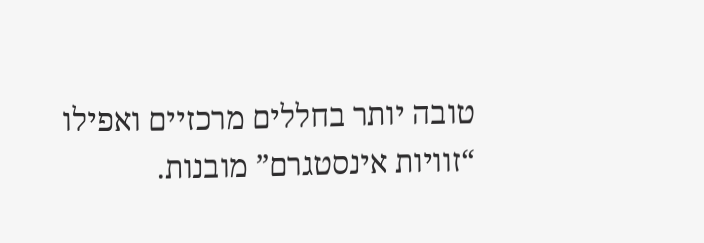טובה יותר בחללים מרכזיים ואפילו “זוויות אינסטגרם” מובנות.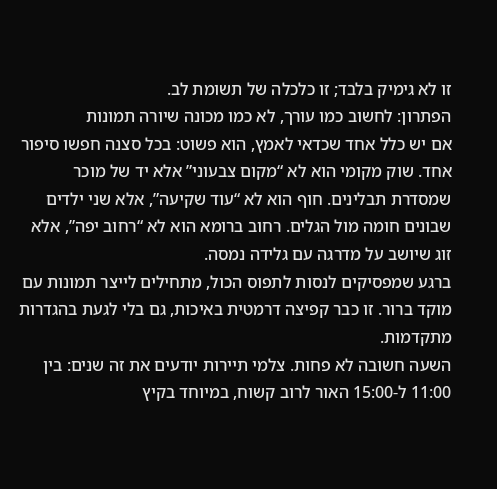זו לא גימיק בלבד; זו כלכלה של תשומת לב.
הפתרון: לחשוב כמו עורך, לא כמו מכונה שיורה תמונות
אם יש כלל אחד שכדאי לאמץ, הוא פשוט: בכל סצנה חפשו סיפור אחד. שוק מקומי הוא לא “מקום צבעוני” אלא יד של מוכר שמסדרת תבלינים. חוף הוא לא “עוד שקיעה”, אלא שני ילדים שבונים חומה מול הגלים. רחוב ברומא הוא לא “רחוב יפה”, אלא זוג שיושב על מדרגה עם גלידה נמסה.
ברגע שמפסיקים לנסות לתפוס הכול, מתחילים לייצר תמונות עם מוקד ברור. זו כבר קפיצה דרמטית באיכות, גם בלי לגעת בהגדרות מתקדמות.
השעה חשובה לא פחות. צלמי תיירות יודעים את זה שנים: בין 11:00 ל-15:00 האור לרוב קשוח, במיוחד בקיץ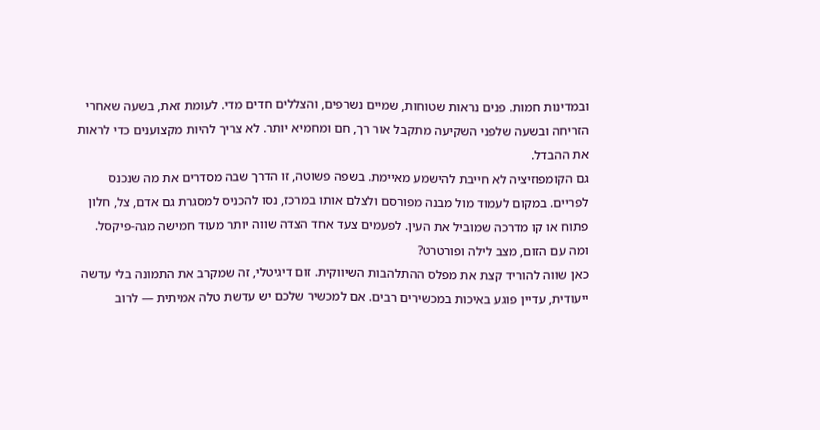ובמדינות חמות. פנים נראות שטוחות, שמיים נשרפים, והצללים חדים מדי. לעומת זאת, בשעה שאחרי הזריחה ובשעה שלפני השקיעה מתקבל אור רך, חם ומחמיא יותר. לא צריך להיות מקצוענים כדי לראות את ההבדל.
גם הקומפוזיציה לא חייבת להישמע מאיימת. בשפה פשוטה, זו הדרך שבה מסדרים את מה שנכנס לפריים. במקום לעמוד מול מבנה מפורסם ולצלם אותו במרכז, נסו להכניס למסגרת גם אדם, צל, חלון פתוח או קו מדרכה שמוביל את העין. לפעמים צעד אחד הצדה שווה יותר מעוד חמישה מגה-פיקסל.
ומה עם הזום, מצב לילה ופורטרט?
כאן שווה להוריד קצת את מפלס ההתלהבות השיווקית. זום דיגיטלי, זה שמקרב את התמונה בלי עדשה ייעודית, עדיין פוגע באיכות במכשירים רבים. אם למכשיר שלכם יש עדשת טלה אמיתית — לרוב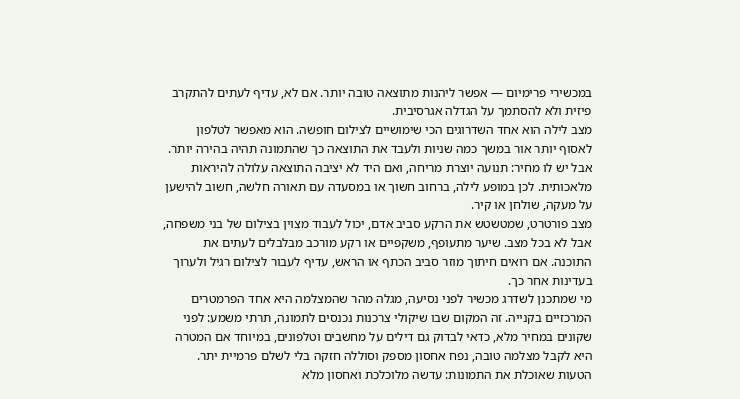במכשירי פרימיום — אפשר ליהנות מתוצאה טובה יותר. אם לא, עדיף לעתים להתקרב פיזית ולא להסתמך על הגדלה אגרסיבית.
מצב לילה הוא אחד השדרוגים הכי שימושיים לצילום חופשה. הוא מאפשר לטלפון לאסוף יותר אור במשך כמה שניות ולעבד את התוצאה כך שהתמונה תהיה בהירה יותר. אבל יש לו מחיר: תנועה יוצרת מריחה, ואם היד לא יציבה התוצאה עלולה להיראות מלאכותית. לכן במופע לילה, ברחוב חשוך או במסעדה עם תאורה חלשה, חשוב להישען על מעקה, שולחן או קיר.
מצב פורטרט, שמטשטש את הרקע סביב אדם, יכול לעבוד מצוין בצילום של בני משפחה, אבל לא בכל מצב. שיער מתעופף, משקפיים או רקע מורכב מבלבלים לעתים את התוכנה. אם רואים חיתוך מוזר סביב הכתף או הראש, עדיף לעבור לצילום רגיל ולערוך בעדינות אחר כך.
מי שמתכנן לשדרג מכשיר לפני נסיעה, מגלה מהר שהמצלמה היא אחד הפרמטרים המרכזיים בקנייה. זה המקום שבו שיקולי צרכנות נכנסים לתמונה, תרתי משמע: לפני שקונים במחיר מלא, כדאי לבדוק גם דילים על מחשבים וטלפונים, במיוחד אם המטרה היא לקבל מצלמה טובה, נפח אחסון מספק וסוללה חזקה בלי לשלם פרמיית יתר.
הטעות שאוכלת את התמונות: עדשה מלוכלכת ואחסון מלא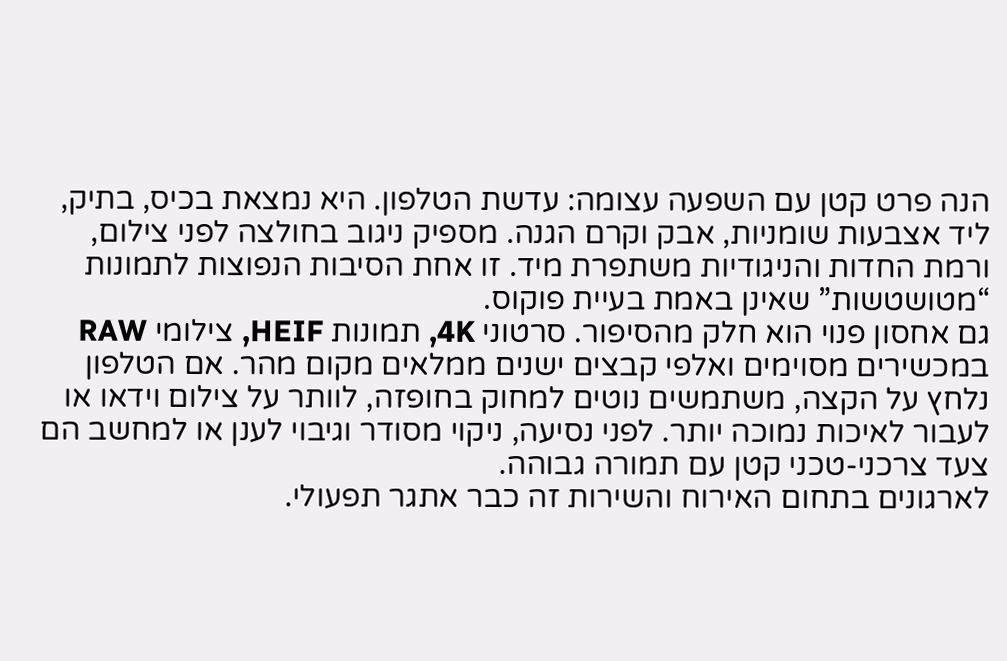הנה פרט קטן עם השפעה עצומה: עדשת הטלפון. היא נמצאת בכיס, בתיק, ליד אצבעות שומניות, אבק וקרם הגנה. מספיק ניגוב בחולצה לפני צילום, ורמת החדות והניגודיות משתפרת מיד. זו אחת הסיבות הנפוצות לתמונות “מטושטשות” שאינן באמת בעיית פוקוס.
גם אחסון פנוי הוא חלק מהסיפור. סרטוני 4K, תמונות HEIF, צילומי RAW במכשירים מסוימים ואלפי קבצים ישנים ממלאים מקום מהר. אם הטלפון נלחץ על הקצה, משתמשים נוטים למחוק בחופזה, לוותר על צילום וידאו או לעבור לאיכות נמוכה יותר. לפני נסיעה, ניקוי מסודר וגיבוי לענן או למחשב הם צעד צרכני-טכני קטן עם תמורה גבוהה.
לארגונים בתחום האירוח והשירות זה כבר אתגר תפעולי.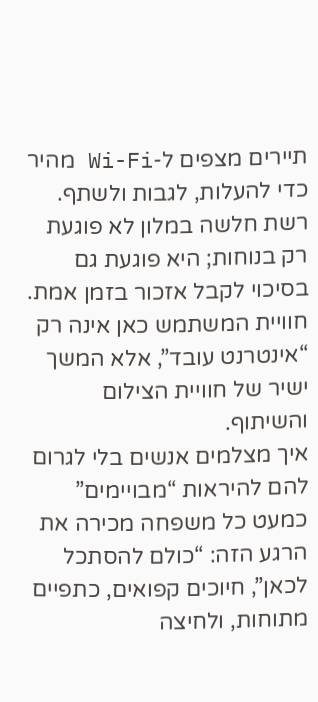תיירים מצפים ל-Wi-Fi מהיר כדי להעלות, לגבות ולשתף. רשת חלשה במלון לא פוגעת רק בנוחות; היא פוגעת גם בסיכוי לקבל אזכור בזמן אמת. חוויית המשתמש כאן אינה רק “אינטרנט עובד”, אלא המשך ישיר של חוויית הצילום והשיתוף.
איך מצלמים אנשים בלי לגרום להם להיראות “מבויימים”
כמעט כל משפחה מכירה את הרגע הזה: “כולם להסתכל לכאן”, חיוכים קפואים, כתפיים מתוחות, ולחיצה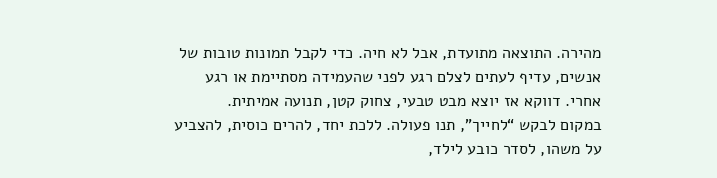מהירה. התוצאה מתועדת, אבל לא חיה. כדי לקבל תמונות טובות של אנשים, עדיף לעתים לצלם רגע לפני שהעמידה מסתיימת או רגע אחרי. דווקא אז יוצא מבט טבעי, צחוק קטן, תנועה אמיתית.
במקום לבקש “לחייך”, תנו פעולה. ללכת יחד, להרים כוסית, להצביע על משהו, לסדר כובע לילד,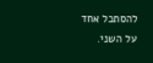להסתכל אחד על השני.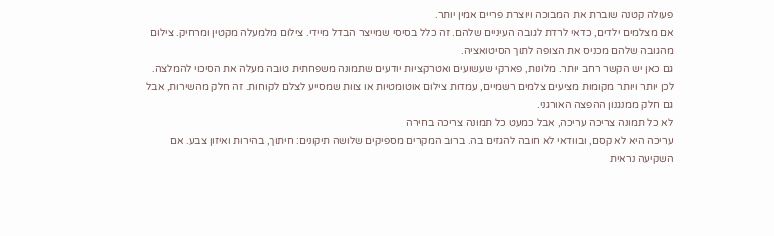פעולה קטנה שוברת את המבוכה ויוצרת פריים אמין יותר.
אם מצלמים ילדים, כדאי לרדת לגובה העיניים שלהם. זה כלל בסיסי שמייצר הבדל מיידי. צילום מלמעלה מקטין ומרחיק. צילום מהגובה שלהם מכניס את הצופה לתוך הסיטואציה.
גם כאן יש הקשר רחב יותר. מלונות, פארקי שעשועים ואטרקציות יודעים שתמונה משפחתית טובה מעלה את הסיכוי להמלצה. לכן יותר ויותר מקומות מציעים צלמים רשמיים, עמדות צילום אוטומטיות או צוות שמסייע לצלם לקוחות. זה חלק מהשירות, אבל גם חלק ממנגנון ההפצה האורגני.
לא כל תמונה צריכה עריכה, אבל כמעט כל תמונה צריכה בחירה
עריכה היא לא קסם, ובוודאי לא חובה להגזים בה. ברוב המקרים מספיקים שלושה תיקונים: חיתוך, בהירות ואיזון צבע. אם השקיעה נראית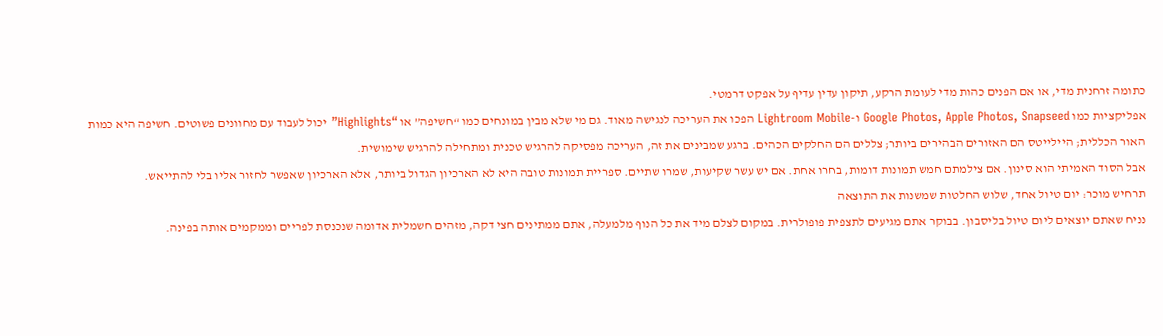כתומה זרחנית מדי, או אם הפנים כהות מדי לעומת הרקע, תיקון עדין עדיף על אפקט דרמטי.
אפליקציות כמו Google Photos, Apple Photos, Snapseed ו-Lightroom Mobile הפכו את העריכה לנגישה מאוד. גם מי שלא מבין במונחים כמו “חשיפה” או “Highlights” יכול לעבוד עם מחוונים פשוטים. חשיפה היא כמות האור הכללית; היילייטס הם האזורים הבהירים ביותר; צללים הם החלקים הכהים. ברגע שמבינים את זה, העריכה מפסיקה להרגיש טכנית ומתחילה להרגיש שימושית.
אבל הסוד האמיתי הוא סינון. אם צילמתם חמש תמונות דומות, בחרו אחת. אם יש עשר שקיעות, שמרו שתיים. ספריית תמונות טובה היא לא הארכיון הגדול ביותר, אלא הארכיון שאפשר לחזור אליו בלי להתייאש.
תרחיש מוכר: יום טיול אחד, שלוש החלטות שמשנות את התוצאה
נניח שאתם יוצאים ליום טיול בליסבון. בבוקר אתם מגיעים לתצפית פופולרית. במקום לצלם מיד את כל הנוף מלמעלה, אתם ממתינים חצי דקה, מזהים חשמלית אדומה שנכנסת לפריים וממקמים אותה בפינה.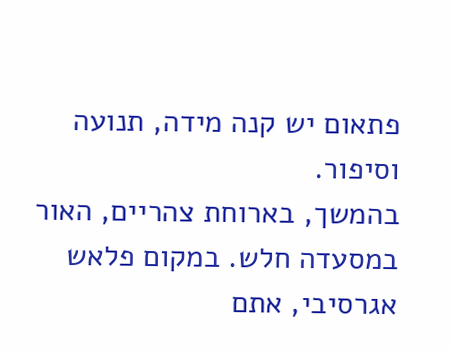פתאום יש קנה מידה, תנועה וסיפור.
בהמשך, בארוחת צהריים, האור במסעדה חלש. במקום פלאש אגרסיבי, אתם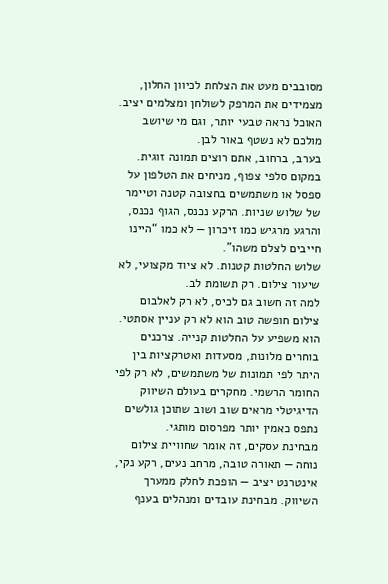מסובבים מעט את הצלחת לכיוון החלון, מצמידים את המרפק לשולחן ומצלמים יציב. האוכל נראה טבעי יותר, וגם מי שיושב מולכם לא נשטף באור לבן.
בערב, ברחוב, אתם רוצים תמונה זוגית. במקום סלפי צפוף, מניחים את הטלפון על ספסל או משתמשים בחצובה קטנה וטיימר של שלוש שניות. הרקע נכנס, הגוף נכנס, והרגע מרגיש כמו זיכרון — לא כמו “היינו חייבים לצלם משהו”.
שלוש החלטות קטנות. לא ציוד מקצועי, לא שיעור צילום. רק תשומת לב.
למה זה חשוב גם לכיס, לא רק לאלבום
צילום חופשה טוב הוא לא רק עניין אסתטי. הוא משפיע על החלטות קנייה. צרכנים בוחרים מלונות, מסעדות ואטרקציות בין היתר לפי תמונות של משתמשים, לא רק לפי החומר הרשמי. מחקרים בעולם השיווק הדיגיטלי מראים שוב ושוב שתוכן גולשים נתפס כאמין יותר מפרסום מותגי.
מבחינת עסקים, זה אומר שחוויית צילום נוחה — תאורה טובה, מרחב נעים, רקע נקי, אינטרנט יציב — הופכת לחלק ממערך השיווק. מבחינת עובדים ומנהלים בענף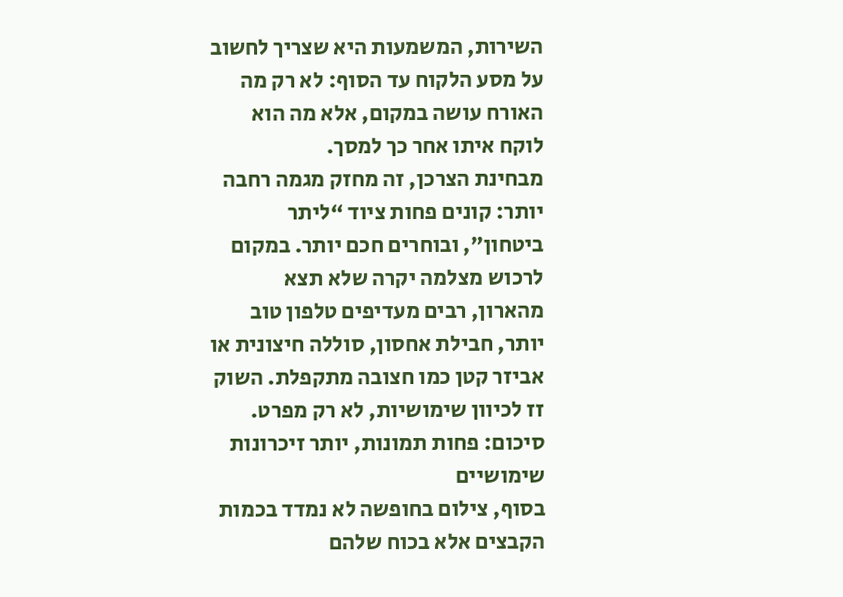השירות, המשמעות היא שצריך לחשוב על מסע הלקוח עד הסוף: לא רק מה האורח עושה במקום, אלא מה הוא לוקח איתו אחר כך למסך.
מבחינת הצרכן, זה מחזק מגמה רחבה יותר: קונים פחות ציוד “ליתר ביטחון”, ובוחרים חכם יותר. במקום לרכוש מצלמה יקרה שלא תצא מהארון, רבים מעדיפים טלפון טוב יותר, חבילת אחסון, סוללה חיצונית או אביזר קטן כמו חצובה מתקפלת. השוק זז לכיוון שימושיות, לא רק מפרט.
סיכום: פחות תמונות, יותר זיכרונות שימושיים
בסוף, צילום בחופשה לא נמדד בכמות הקבצים אלא בכוח שלהם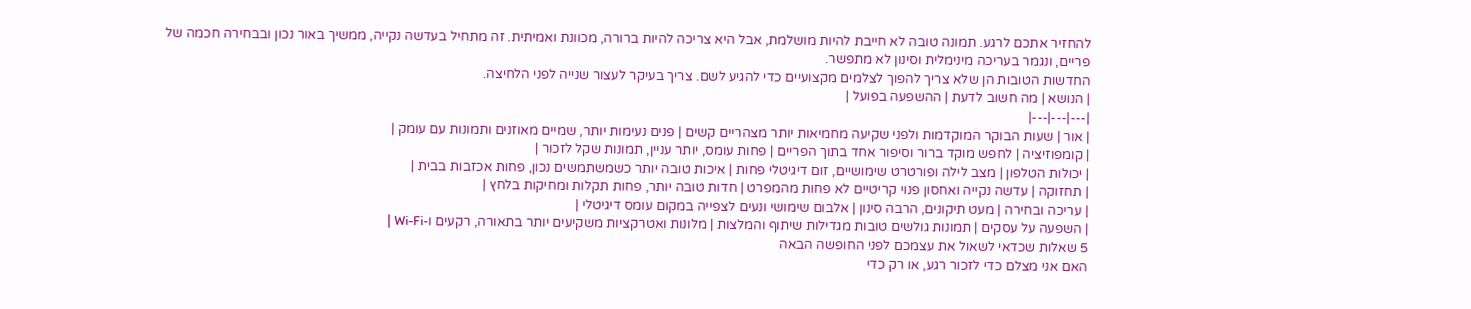להחזיר אתכם לרגע. תמונה טובה לא חייבת להיות מושלמת, אבל היא צריכה להיות ברורה, מכוונת ואמיתית. זה מתחיל בעדשה נקייה, ממשיך באור נכון ובבחירה חכמה של פריים, ונגמר בעריכה מינימלית וסינון לא מתפשר.
החדשות הטובות הן שלא צריך להפוך לצלמים מקצועיים כדי להגיע לשם. צריך בעיקר לעצור שנייה לפני הלחיצה.
| הנושא | מה חשוב לדעת | ההשפעה בפועל |
|---|---|---|
| אור | שעות הבוקר המוקדמות ולפני שקיעה מחמיאות יותר מצהריים קשים | פנים נעימות יותר, שמיים מאוזנים ותמונות עם עומק |
| קומפוזיציה | לחפש מוקד ברור וסיפור אחד בתוך הפריים | פחות עומס, יותר עניין, תמונות שקל לזכור |
| יכולות הטלפון | מצב לילה ופורטרט שימושיים, זום דיגיטלי פחות | איכות טובה יותר כשמשתמשים נכון, פחות אכזבות בבית |
| תחזוקה | עדשה נקייה ואחסון פנוי קריטיים לא פחות מהמפרט | חדות טובה יותר, פחות תקלות ומחיקות בלחץ |
| עריכה ובחירה | מעט תיקונים, הרבה סינון | אלבום שימושי ונעים לצפייה במקום עומס דיגיטלי |
| השפעה על עסקים | תמונות גולשים טובות מגדילות שיתוף והמלצות | מלונות ואטרקציות משקיעים יותר בתאורה, רקעים ו-Wi-Fi |
5 שאלות שכדאי לשאול את עצמכם לפני החופשה הבאה
האם אני מצלם כדי לזכור רגע, או רק כדי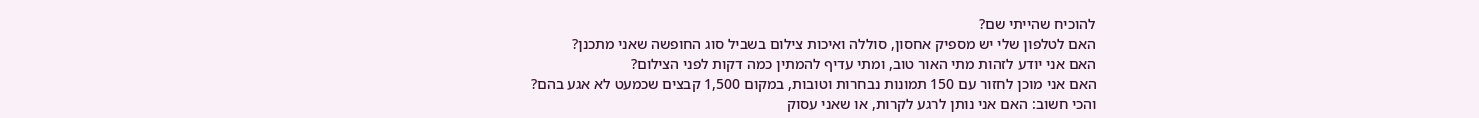להוכיח שהייתי שם?
האם לטלפון שלי יש מספיק אחסון, סוללה ואיכות צילום בשביל סוג החופשה שאני מתכנן?
האם אני יודע לזהות מתי האור טוב, ומתי עדיף להמתין כמה דקות לפני הצילום?
האם אני מוכן לחזור עם 150 תמונות נבחרות וטובות, במקום 1,500 קבצים שכמעט לא אגע בהם?
והכי חשוב: האם אני נותן לרגע לקרות, או שאני עסוק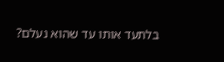בלתעד אותו עד שהוא נעלם?